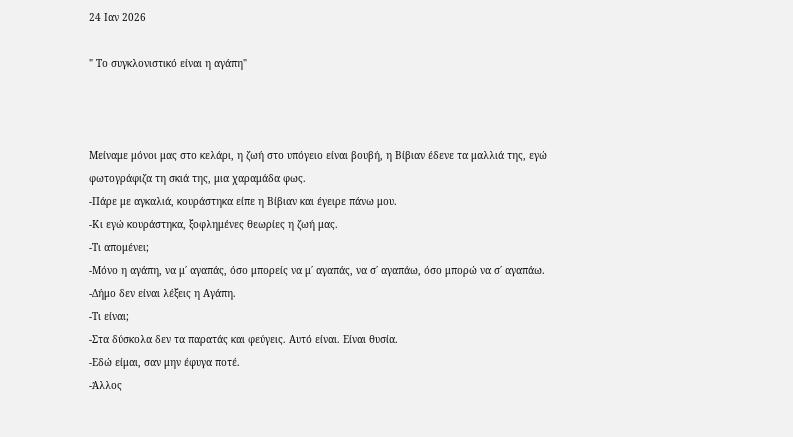24 Ιαν 2026

" Το συγκλονιστικό είναι η αγάπη"



Μείναμε μόνοι μας στο κελάρι, η ζωή στο υπόγειο είναι βουβή, η Βίβιαν έδενε τα μαλλιά της, εγώ φωτογράφιζα τη σκιά της, μια χαραμάδα φως.
-Πάρε με αγκαλιά, κουράστηκα είπε η Βίβιαν και έγειρε πάνω μου.
-Κι εγώ κουράστηκα, ξοφλημένες θεωρίες η ζωή μας.
-Τι απομένει;
-Μόνο η αγάπη, να μ΄ αγαπάς, όσο μπορείς να μ΄ αγαπάς, να σ΄ αγαπάω, όσο μπορώ να σ΄ αγαπάω.
-Δήμο δεν είναι λέξεις η Αγάπη.
-Τι είναι;
-Στα δύσκολα δεν τα παρατάς και φεύγεις. Αυτό είναι. Είναι θυσία.
-Εδώ είμαι, σαν μην έφυγα ποτέ.
-Άλλος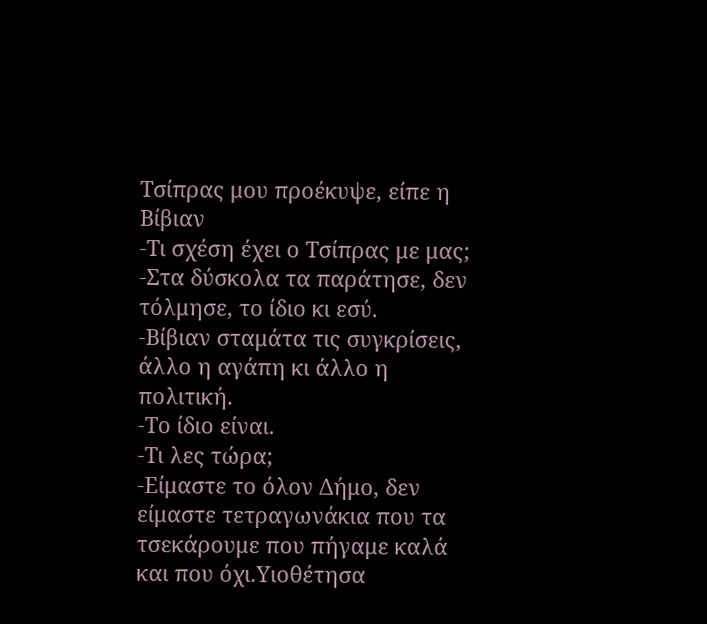Τσίπρας μου προέκυψε, είπε η Βίβιαν
-Τι σχέση έχει ο Τσίπρας με μας;
-Στα δύσκολα τα παράτησε, δεν τόλμησε, το ίδιο κι εσύ.
-Βίβιαν σταμάτα τις συγκρίσεις, άλλο η αγάπη κι άλλο η πολιτική.
-Το ίδιο είναι.
-Τι λες τώρα;
-Είμαστε το όλον Δήμο, δεν είμαστε τετραγωνάκια που τα τσεκάρουμε που πήγαμε καλά και που όχι.Υιοθέτησα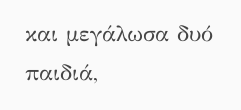και μεγάλωσα δυό παιδιά,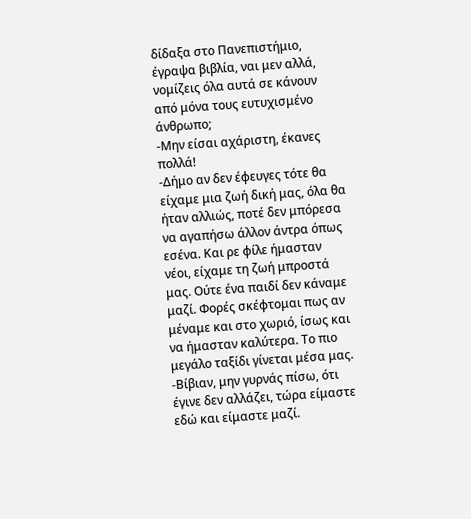δίδαξα στο Πανεπιστήμιο, έγραψα βιβλία, ναι μεν αλλά, νομίζεις όλα αυτά σε κάνουν από μόνα τους ευτυχισμένο άνθρωπο;
-Μην είσαι αχάριστη, έκανες πολλά!
-Δήμο αν δεν έφευγες τότε θα είχαμε μια ζωή δική μας, όλα θα ήταν αλλιώς, ποτέ δεν μπόρεσα να αγαπήσω άλλον άντρα όπως εσένα. Και ρε φίλε ήμασταν νέοι, είχαμε τη ζωή μπροστά μας. Ούτε ένα παιδί δεν κάναμε μαζί. Φορές σκέφτομαι πως αν μέναμε και στο χωριό, ίσως και να ήμασταν καλύτερα. Το πιο μεγάλο ταξίδι γίνεται μέσα μας.
-Βίβιαν, μην γυρνάς πίσω, ότι έγινε δεν αλλάζει, τώρα είμαστε εδώ και είμαστε μαζί.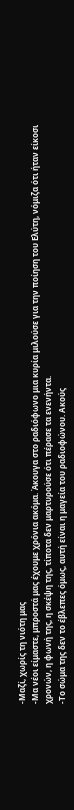-Μαζί, χωρίς τη νιότη μας
-Μα νέοι είμαστε, μπροστά μας έχουμε χρόνια ακόμα. Άκουγα στο ραδιόφωνο μια κυρία μιλούσε για την ποίηση του Ελύτη, νόμιζα ότι ήταν είκοσι χρονών, η φωνή της, η σκέψη της, τίποτα δεν μαρτυρούσε ότι πέρασε τα ενενήντα.
-Το σώμα της δεν το έβλεπες όμως, αυτή είναι η μαγεία του ραδιοφώνου. Ακούς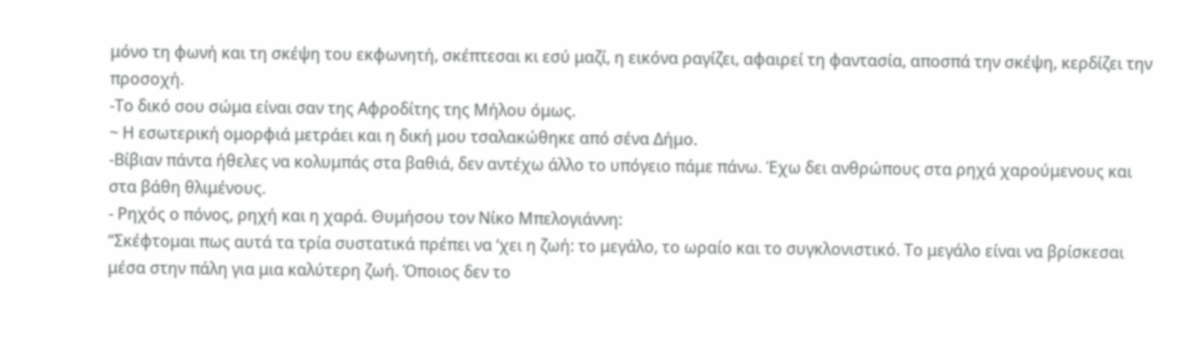μόνο τη φωνή και τη σκέψη του εκφωνητή, σκέπτεσαι κι εσύ μαζί, η εικόνα ραγίζει, αφαιρεί τη φαντασία, αποσπά την σκέψη, κερδίζει την προσοχή.
-Το δικό σου σώμα είναι σαν της Αφροδίτης της Μήλου όμως.
~ Η εσωτερική ομορφιά μετράει και η δική μου τσαλακώθηκε από σένα Δήμο.
-Βίβιαν πάντα ήθελες να κολυμπάς στα βαθιά, δεν αντέχω άλλο το υπόγειο πάμε πάνω. Έχω δει ανθρώπους στα ρηχά χαρούμενους και στα βάθη θλιμένους.
- Ρηχός ο πόνος, ρηχή και η χαρά. Θυμήσου τον Νίκο Μπελογιάννη:
“Σκέφτομαι πως αυτά τα τρία συστατικά πρέπει να ‘χει η ζωή: το μεγάλο, το ωραίο και το συγκλονιστικό. Το μεγάλο είναι να βρίσκεσαι μέσα στην πάλη για μια καλύτερη ζωή. Όποιος δεν το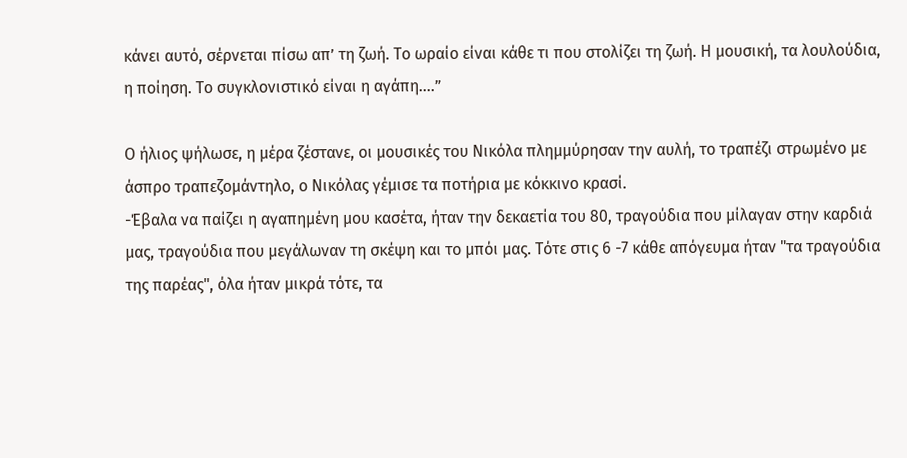κάνει αυτό, σέρνεται πίσω απ’ τη ζωή. Το ωραίο είναι κάθε τι που στολίζει τη ζωή. Η μουσική, τα λουλούδια, η ποίηση. Το συγκλονιστικό είναι η αγάπη….”

Ο ήλιος ψήλωσε, η μέρα ζέστανε, οι μουσικές του Νικόλα πλημμύρησαν την αυλή, το τραπέζι στρωμένο με άσπρο τραπεζομάντηλο, ο Νικόλας γέμισε τα ποτήρια με κόκκινο κρασί.
-Έβαλα να παίζει η αγαπημένη μου κασέτα, ήταν την δεκαετία του 80, τραγούδια που μίλαγαν στην καρδιά μας, τραγούδια που μεγάλωναν τη σκέψη και το μπόι μας. Τότε στις 6 -7 κάθε απόγευμα ήταν "τα τραγούδια της παρέας", όλα ήταν μικρά τότε, τα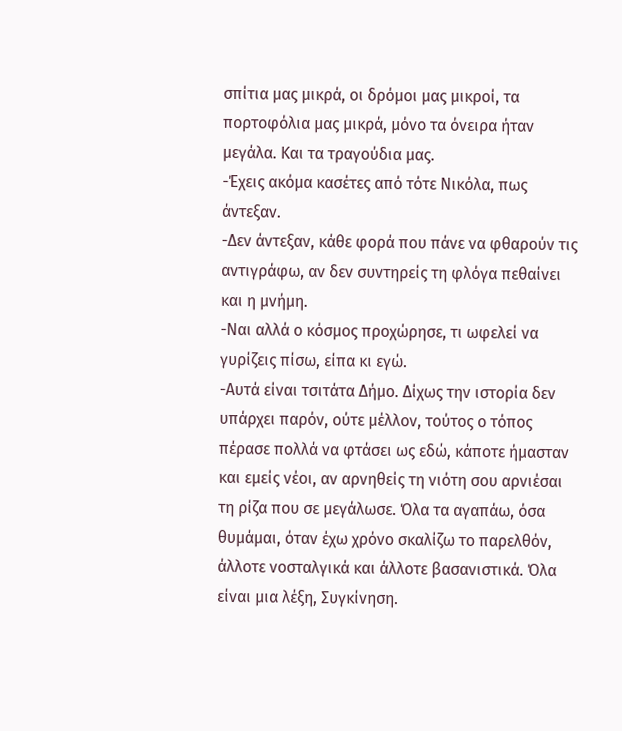σπίτια μας μικρά, οι δρόμοι μας μικροί, τα πορτοφόλια μας μικρά, μόνο τα όνειρα ήταν μεγάλα. Και τα τραγούδια μας.
-Έχεις ακόμα κασέτες από τότε Νικόλα, πως άντεξαν.
-Δεν άντεξαν, κάθε φορά που πάνε να φθαρούν τις αντιγράφω, αν δεν συντηρείς τη φλόγα πεθαίνει και η μνήμη.
-Ναι αλλά ο κόσμος προχώρησε, τι ωφελεί να γυρίζεις πίσω, είπα κι εγώ.
-Αυτά είναι τσιτάτα Δήμο. Δίχως την ιστορία δεν υπάρχει παρόν, ούτε μέλλον, τούτος ο τόπος πέρασε πολλά να φτάσει ως εδώ, κάποτε ήμασταν και εμείς νέοι, αν αρνηθείς τη νιότη σου αρνιέσαι τη ρίζα που σε μεγάλωσε. Όλα τα αγαπάω, όσα θυμάμαι, όταν έχω χρόνο σκαλίζω το παρελθόν, άλλοτε νοσταλγικά και άλλοτε βασανιστικά. Όλα είναι μια λέξη, Συγκίνηση.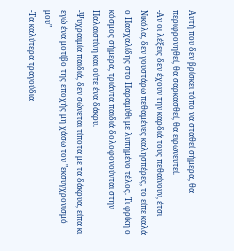Αυτή που δεν βρίσκει τόπο να σταθεί σήμερα, θα περιφρονηθεί, θα σαρκασθεί, θα ειρωνευτεί.
-Αν οι λέξεις δεν έχουν την καρδιά τους πεθαίνουν, έτσι Νικόλα, δεν γουστάρω πεθαμένες καλησπέρες, το είπε καλά ο Πασχαλίδης στο Παραμύθι με λυπημένο τέλος. Τι φρίκη ο κόσμος σήμερα, τριάντα παιδιά δολοφονούνται στην Παλαιστίνη και ούτε ένα δάκρυ.
-Ψυχραιμία παιδιά, δεν σώνεται τίποτα με τα δάκρυα, είπα κι εγώ ένα μοτίβο της εποχής μη χάσω τον "εκσυγχρονισμό μου"
-Τα καλύτερα τραγούδια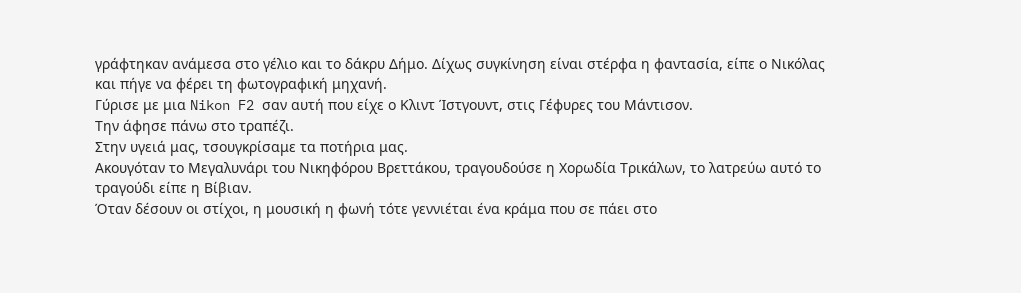γράφτηκαν ανάμεσα στο γέλιο και το δάκρυ Δήμο. Δίχως συγκίνηση είναι στέρφα η φαντασία, είπε ο Νικόλας και πήγε να φέρει τη φωτογραφική μηχανή.
Γύρισε με μια Nikon F2 σαν αυτή που είχε ο Κλιντ Ίστγουντ, στις Γέφυρες του Μάντισον.
Την άφησε πάνω στο τραπέζι.
Στην υγειά μας, τσουγκρίσαμε τα ποτήρια μας.
Ακουγόταν το Μεγαλυνάρι του Νικηφόρου Βρεττάκου, τραγουδούσε η Χορωδία Τρικάλων, το λατρεύω αυτό το τραγούδι είπε η Βίβιαν.
Όταν δέσουν οι στίχοι, η μουσική η φωνή τότε γεννιέται ένα κράμα που σε πάει στο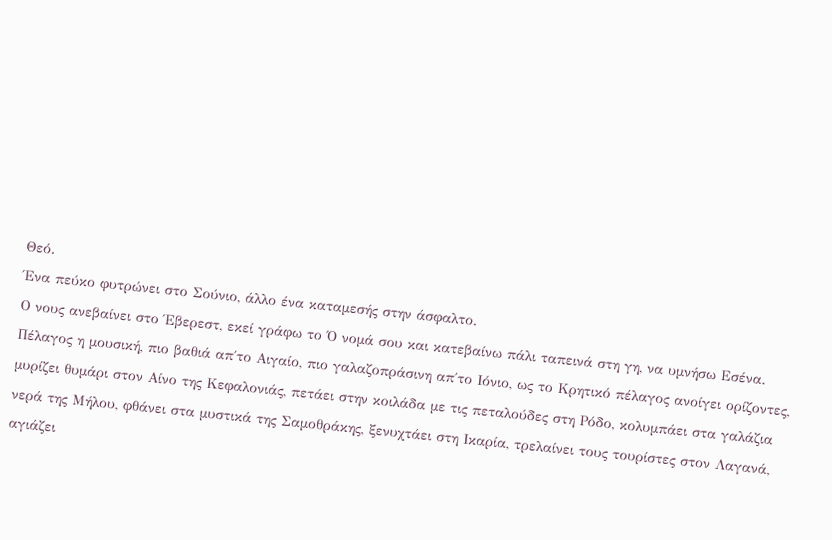Θεό.
Ένα πεύκο φυτρώνει στο Σούνιο, άλλο ένα καταμεσής στην άσφαλτο.
Ο νους ανεβαίνει στο Έβερεστ, εκεί γράφω το Ό νομά σου και κατεβαίνω πάλι ταπεινά στη γη, να υμνήσω Εσένα.
Πέλαγος η μουσική, πιο βαθιά απ΄το Αιγαίο, πιο γαλαζοπράσινη απ΄το Ιόνιο, ως το Κρητικό πέλαγος ανοίγει ορίζοντες, μυρίζει θυμάρι στον Αίνο της Κεφαλονιάς, πετάει στην κοιλάδα με τις πεταλούδες στη Ρόδο, κολυμπάει στα γαλάζια νερά της Μήλου, φθάνει στα μυστικά της Σαμοθράκης, ξενυχτάει στη Ικαρία, τρελαίνει τους τουρίστες στον Λαγανά, αγιάζει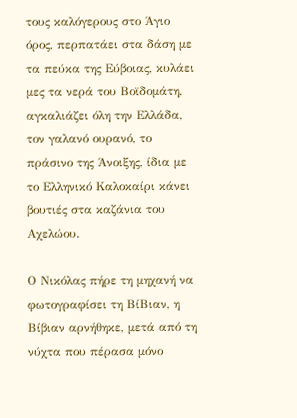τους καλόγερους στο Άγιο όρος, περπατάει στα δάση με τα πεύκα της Εύβοιας, κυλάει μες τα νερά του Βοϊδομάτη, αγκαλιάζει όλη την Ελλάδα, τον γαλανό ουρανό, το πράσινο της Άνοιξης, ίδια με το Ελληνικό Καλοκαίρι κάνει βουτιές στα καζάνια του Αχελώου.

Ο Νικόλας πήρε τη μηχανή να φωτογραφίσει τη ΒίΒιαν, η Βίβιαν αρνήθηκε, μετά από τη νύχτα που πέρασα μόνο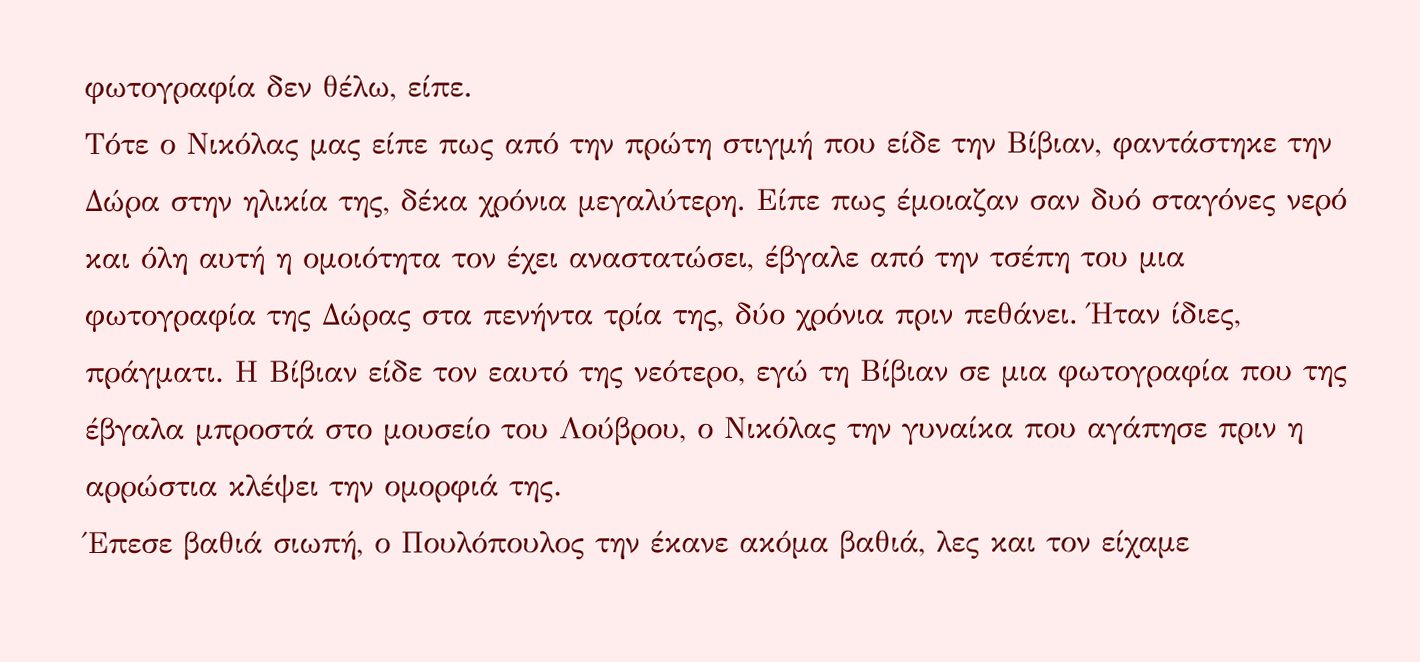φωτογραφία δεν θέλω, είπε.
Τότε ο Νικόλας μας είπε πως από την πρώτη στιγμή που είδε την Βίβιαν, φαντάστηκε την Δώρα στην ηλικία της, δέκα χρόνια μεγαλύτερη. Είπε πως έμοιαζαν σαν δυό σταγόνες νερό και όλη αυτή η ομοιότητα τον έχει αναστατώσει, έβγαλε από την τσέπη του μια φωτογραφία της Δώρας στα πενήντα τρία της, δύο χρόνια πριν πεθάνει. Ήταν ίδιες, πράγματι. Η Βίβιαν είδε τον εαυτό της νεότερο, εγώ τη Βίβιαν σε μια φωτογραφία που της έβγαλα μπροστά στο μουσείο του Λούβρου, ο Νικόλας την γυναίκα που αγάπησε πριν η αρρώστια κλέψει την ομορφιά της.
Έπεσε βαθιά σιωπή, ο Πουλόπουλος την έκανε ακόμα βαθιά, λες και τον είχαμε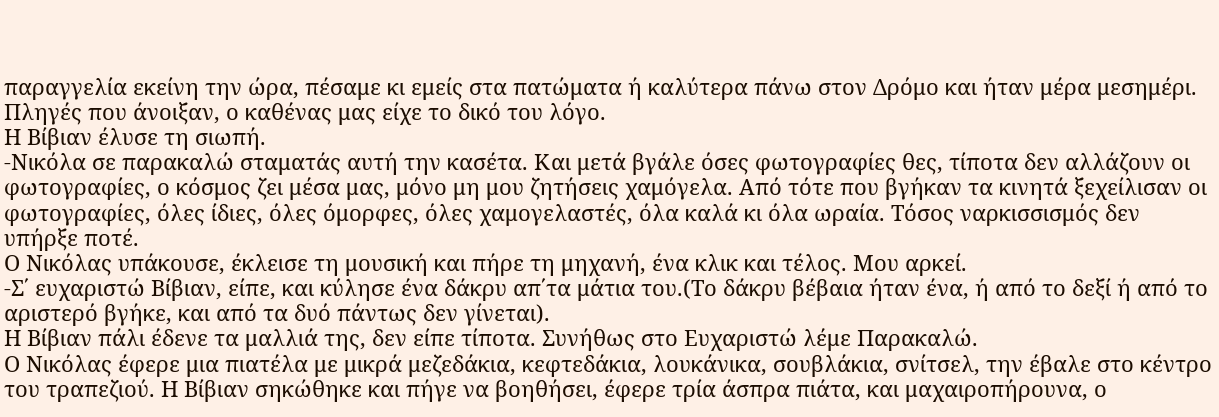παραγγελία εκείνη την ώρα, πέσαμε κι εμείς στα πατώματα ή καλύτερα πάνω στον Δρόμο και ήταν μέρα μεσημέρι. Πληγές που άνοιξαν, ο καθένας μας είχε το δικό του λόγο.
Η Βίβιαν έλυσε τη σιωπή.
-Νικόλα σε παρακαλώ σταματάς αυτή την κασέτα. Και μετά βγάλε όσες φωτογραφίες θες, τίποτα δεν αλλάζουν οι φωτογραφίες, ο κόσμος ζει μέσα μας, μόνο μη μου ζητήσεις χαμόγελα. Από τότε που βγήκαν τα κινητά ξεχείλισαν οι φωτογραφίες, όλες ίδιες, όλες όμορφες, όλες χαμογελαστές, όλα καλά κι όλα ωραία. Τόσος ναρκισσισμός δεν υπήρξε ποτέ.
Ο Νικόλας υπάκουσε, έκλεισε τη μουσική και πήρε τη μηχανή, ένα κλικ και τέλος. Μου αρκεί.
-Σ΄ ευχαριστώ Βίβιαν, είπε, και κύλησε ένα δάκρυ απ΄τα μάτια του.(Το δάκρυ βέβαια ήταν ένα, ή από το δεξί ή από το αριστερό βγήκε, και από τα δυό πάντως δεν γίνεται).
Η Βίβιαν πάλι έδενε τα μαλλιά της, δεν είπε τίποτα. Συνήθως στο Ευχαριστώ λέμε Παρακαλώ.
Ο Νικόλας έφερε μια πιατέλα με μικρά μεζεδάκια, κεφτεδάκια, λουκάνικα, σουβλάκια, σνίτσελ, την έβαλε στο κέντρο του τραπεζιού. Η Βίβιαν σηκώθηκε και πήγε να βοηθήσει, έφερε τρία άσπρα πιάτα, και μαχαιροπήρουνα, ο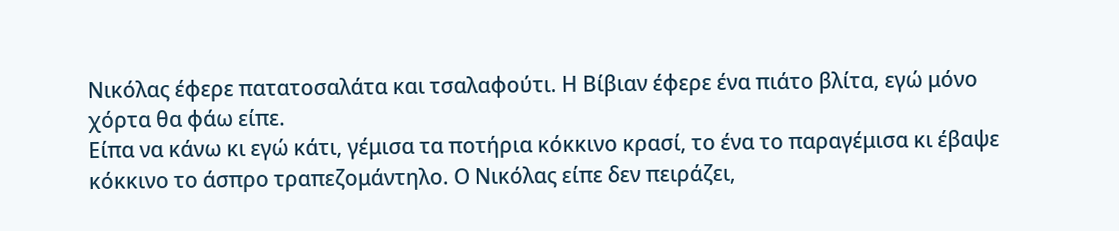Νικόλας έφερε πατατοσαλάτα και τσαλαφούτι. Η Βίβιαν έφερε ένα πιάτο βλίτα, εγώ μόνο χόρτα θα φάω είπε.
Είπα να κάνω κι εγώ κάτι, γέμισα τα ποτήρια κόκκινο κρασί, το ένα το παραγέμισα κι έβαψε κόκκινο το άσπρο τραπεζομάντηλο. Ο Νικόλας είπε δεν πειράζει,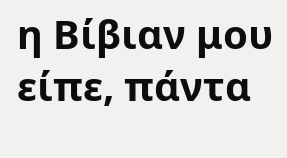η Βίβιαν μου είπε, πάντα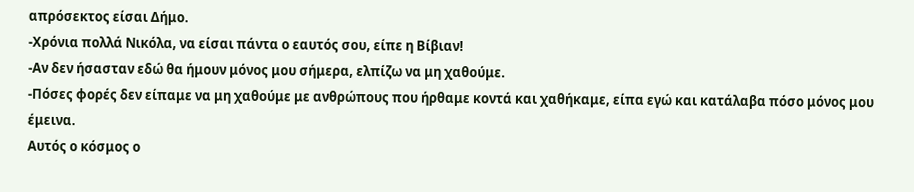απρόσεκτος είσαι Δήμο.
-Χρόνια πολλά Νικόλα, να είσαι πάντα ο εαυτός σου, είπε η Βίβιαν!
-Αν δεν ήσασταν εδώ θα ήμουν μόνος μου σήμερα, ελπίζω να μη χαθούμε.
-Πόσες φορές δεν είπαμε να μη χαθούμε με ανθρώπους που ήρθαμε κοντά και χαθήκαμε, είπα εγώ και κατάλαβα πόσο μόνος μου έμεινα.
Αυτός ο κόσμος ο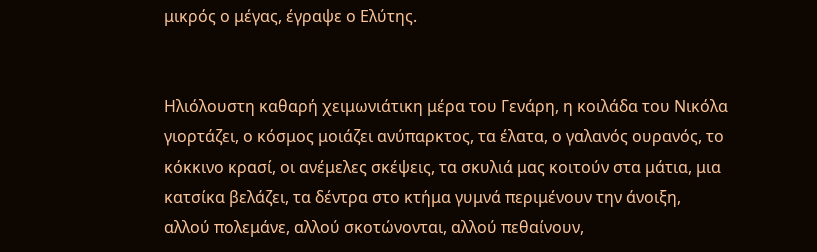μικρός ο μέγας, έγραψε ο Ελύτης.


Ηλιόλουστη καθαρή χειμωνιάτικη μέρα του Γενάρη, η κοιλάδα του Νικόλα γιορτάζει, ο κόσμος μοιάζει ανύπαρκτος, τα έλατα, ο γαλανός ουρανός, το κόκκινο κρασί, οι ανέμελες σκέψεις, τα σκυλιά μας κοιτούν στα μάτια, μια κατσίκα βελάζει, τα δέντρα στο κτήμα γυμνά περιμένουν την άνοιξη, αλλού πολεμάνε, αλλού σκοτώνονται, αλλού πεθαίνουν,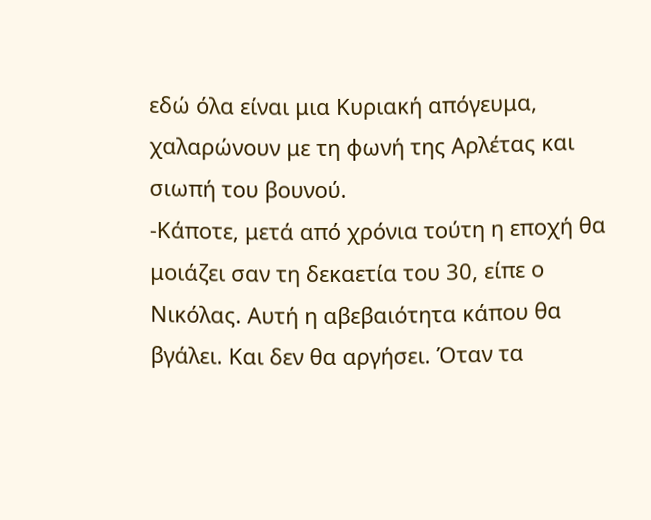εδώ όλα είναι μια Κυριακή απόγευμα, χαλαρώνουν με τη φωνή της Αρλέτας και σιωπή του βουνού.
-Κάποτε, μετά από χρόνια τούτη η εποχή θα μοιάζει σαν τη δεκαετία του 30, είπε ο Νικόλας. Αυτή η αβεβαιότητα κάπου θα βγάλει. Και δεν θα αργήσει. Όταν τα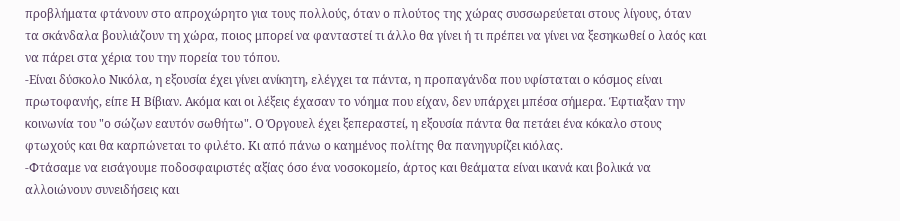προβλήματα φτάνουν στο απροχώρητο για τους πολλούς, όταν ο πλούτος της χώρας συσσωρεύεται στους λίγους, όταν τα σκάνδαλα βουλιάζουν τη χώρα, ποιος μπορεί να φανταστεί τι άλλο θα γίνει ή τι πρέπει να γίνει να ξεσηκωθεί ο λαός και να πάρει στα χέρια του την πορεία του τόπου.
-Είναι δύσκολο Νικόλα, η εξουσία έχει γίνει ανίκητη, ελέγχει τα πάντα, η προπαγάνδα που υφίσταται ο κόσμος είναι πρωτοφανής, είπε Η Βίβιαν. Ακόμα και οι λέξεις έχασαν το νόημα που είχαν, δεν υπάρχει μπέσα σήμερα. Έφτιαξαν την κοινωνία του "ο σώζων εαυτόν σωθήτω". Ο Όργουελ έχει ξεπεραστεί, η εξουσία πάντα θα πετάει ένα κόκαλο στους φτωχούς και θα καρπώνεται το φιλέτο. Κι από πάνω ο καημένος πολίτης θα πανηγυρίζει κιόλας.
-Φτάσαμε να εισάγουμε ποδοσφαιριστές αξίας όσο ένα νοσοκομείο, άρτος και θεάματα είναι ικανά και βολικά να αλλοιώνουν συνειδήσεις και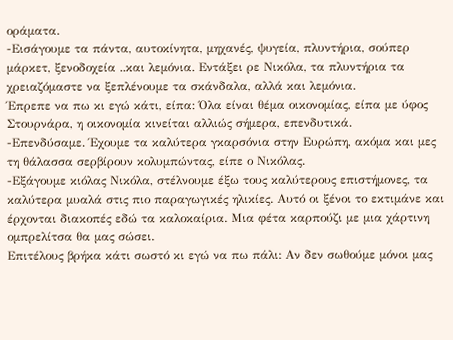οράματα.
-Εισάγουμε τα πάντα, αυτοκίνητα, μηχανές, ψυγεία, πλυντήρια, σούπερ μάρκετ, ξενοδοχεία ..και λεμόνια. Εντάξει ρε Νικόλα, τα πλυντήρια τα χρειαζόμαστε να ξεπλένουμε τα σκάνδαλα, αλλά και λεμόνια.
Έπρεπε να πω κι εγώ κάτι, είπα: Όλα είναι θέμα οικονομίας, είπα με ύφος Στουρνάρα, η οικονομία κινείται αλλιώς σήμερα, επενδυτικά.
-Επενδύσαμε. Έχουμε τα καλύτερα γκαρσόνια στην Ευρώπη, ακόμα και μες τη θάλασσα σερβίρουν κολυμπώντας, είπε ο Νικόλας.
-Εξάγουμε κιόλας Νικόλα, στέλνουμε έξω τους καλύτερους επιστήμονες, τα καλύτερα μυαλά στις πιο παραγωγικές ηλικίες. Αυτό οι ξένοι το εκτιμάνε και έρχονται διακοπές εδώ τα καλοκαίρια. Μια φέτα καρπούζι με μια χάρτινη ομπρελίτσα θα μας σώσει.
Επιτέλους βρήκα κάτι σωστό κι εγώ να πω πάλι: Αν δεν σωθούμε μόνοι μας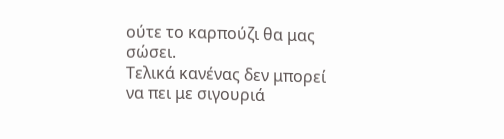ούτε το καρπούζι θα μας σώσει.
Τελικά κανένας δεν μπορεί να πει με σιγουριά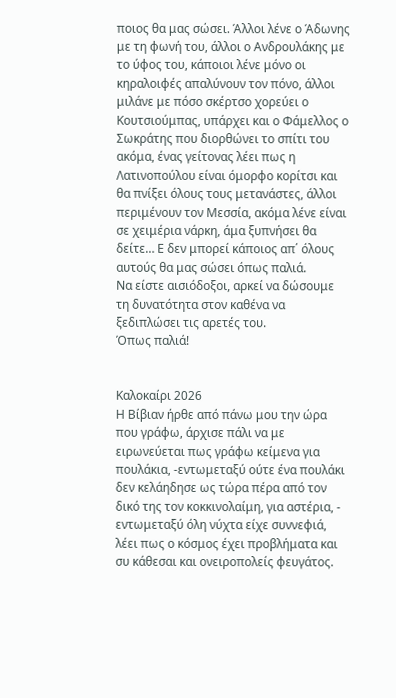ποιος θα μας σώσει. Άλλοι λένε ο Άδωνης με τη φωνή του, άλλοι ο Ανδρουλάκης με το ύφος του, κάποιοι λένε μόνο οι κηραλοιφές απαλύνουν τον πόνο, άλλοι μιλάνε με πόσο σκέρτσο χορεύει ο Κουτσιούμπας, υπάρχει και ο Φάμελλος ο Σωκράτης που διορθώνει το σπίτι του ακόμα, ένας γείτονας λέει πως η Λατινοπούλου είναι όμορφο κορίτσι και θα πνίξει όλους τους μετανάστες, άλλοι περιμένουν τον Μεσσία, ακόμα λένε είναι σε χειμέρια νάρκη, άμα ξυπνήσει θα δείτε… Ε δεν μπορεί κάποιος απ΄ όλους αυτούς θα μας σώσει όπως παλιά.
Να είστε αισιόδοξοι, αρκεί να δώσουμε τη δυνατότητα στον καθένα να ξεδιπλώσει τις αρετές του.
Όπως παλιά!


Καλοκαίρι 2026
Η Βίβιαν ήρθε από πάνω μου την ώρα που γράφω, άρχισε πάλι να με ειρωνεύεται πως γράφω κείμενα για πουλάκια, -εντωμεταξύ ούτε ένα πουλάκι δεν κελάηδησε ως τώρα πέρα από τον δικό της τον κοκκινολαίμη, για αστέρια, - εντωμεταξύ όλη νύχτα είχε συννεφιά, λέει πως ο κόσμος έχει προβλήματα και συ κάθεσαι και ονειροπολείς φευγάτος.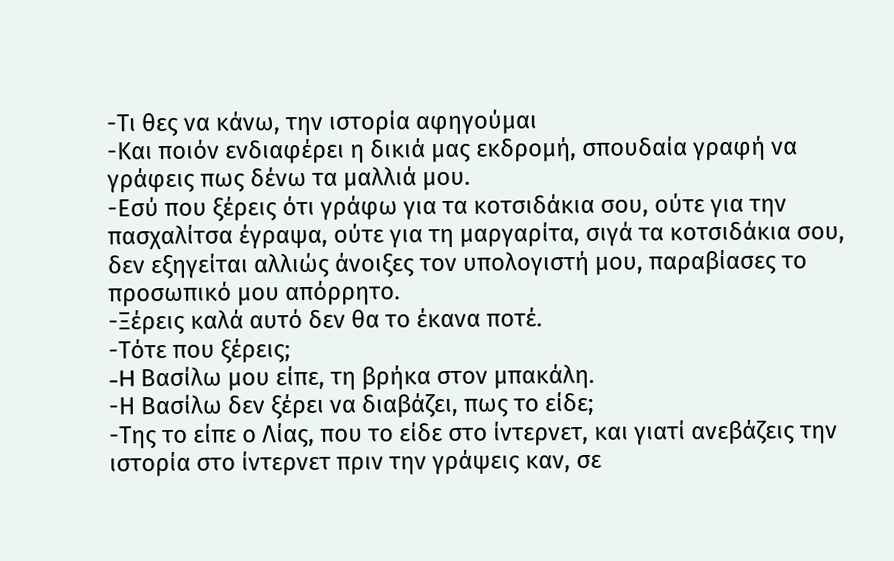-Τι θες να κάνω, την ιστορία αφηγούμαι
-Και ποιόν ενδιαφέρει η δικιά μας εκδρομή, σπουδαία γραφή να γράφεις πως δένω τα μαλλιά μου.
-Εσύ που ξέρεις ότι γράφω για τα κοτσιδάκια σου, ούτε για την πασχαλίτσα έγραψα, ούτε για τη μαργαρίτα, σιγά τα κοτσιδάκια σου, δεν εξηγείται αλλιώς άνοιξες τον υπολογιστή μου, παραβίασες το προσωπικό μου απόρρητο.
-Ξέρεις καλά αυτό δεν θα το έκανα ποτέ.
-Τότε που ξέρεις;
-H Βασίλω μου είπε, τη βρήκα στον μπακάλη.
-Η Βασίλω δεν ξέρει να διαβάζει, πως το είδε;
-Της το είπε ο Λίας, που το είδε στο ίντερνετ, και γιατί ανεβάζεις την ιστορία στο ίντερνετ πριν την γράψεις καν, σε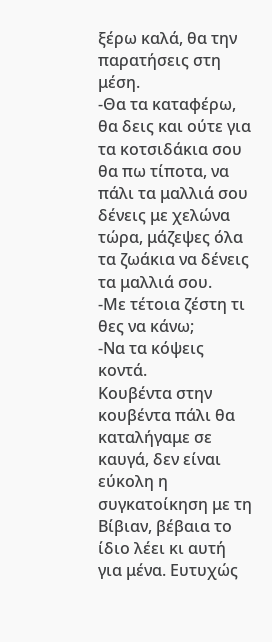ξέρω καλά, θα την παρατήσεις στη μέση.
-Θα τα καταφέρω, θα δεις και ούτε για τα κοτσιδάκια σου θα πω τίποτα, να πάλι τα μαλλιά σου δένεις με χελώνα τώρα, μάζεψες όλα τα ζωάκια να δένεις τα μαλλιά σου.
-Με τέτοια ζέστη τι θες να κάνω;
-Να τα κόψεις κοντά.
Κουβέντα στην κουβέντα πάλι θα καταλήγαμε σε καυγά, δεν είναι εύκολη η συγκατοίκηση με τη Βίβιαν, βέβαια το ίδιο λέει κι αυτή για μένα. Ευτυχώς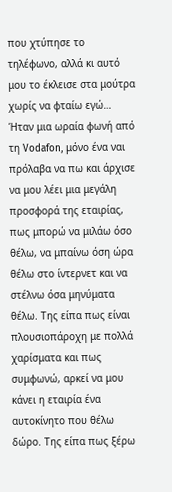που χτύπησε το τηλέφωνο, αλλά κι αυτό μου το έκλεισε στα μούτρα χωρίς να φταίω εγώ…
Ήταν μια ωραία φωνή από τη Vodafon, μόνο ένα ναι πρόλαβα να πω και άρχισε να μου λέει μια μεγάλη προσφορά της εταιρίας, πως μπορώ να μιλάω όσο θέλω, να μπαίνω όση ώρα θέλω στο ίντερνετ και να στέλνω όσα μηνύματα θέλω. Της είπα πως είναι πλουσιοπάροχη με πολλά χαρίσματα και πως συμφωνώ, αρκεί να μου κάνει η εταιρία ένα αυτοκίνητο που θέλω δώρο. Της είπα πως ξέρω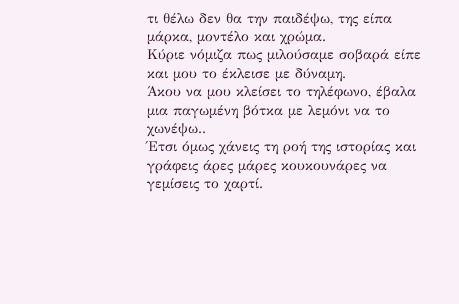τι θέλω δεν θα την παιδέψω, της είπα μάρκα, μοντέλο και χρώμα.
Κύριε νόμιζα πως μιλούσαμε σοβαρά είπε και μου το έκλεισε με δύναμη.
Άκου να μου κλείσει το τηλέφωνο, έβαλα μια παγωμένη βότκα με λεμόνι να το χωνέψω..
Έτσι όμως χάνεις τη ροή της ιστορίας και γράφεις άρες μάρες κουκουνάρες να γεμίσεις το χαρτί.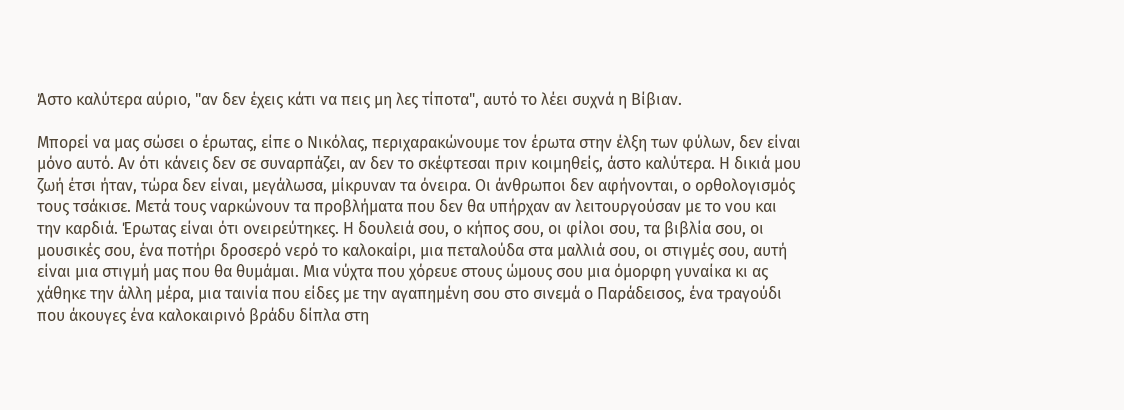Άστο καλύτερα αύριο, "αν δεν έχεις κάτι να πεις μη λες τίποτα", αυτό το λέει συχνά η Βίβιαν.

Μπορεί να μας σώσει ο έρωτας, είπε ο Νικόλας, περιχαρακώνουμε τον έρωτα στην έλξη των φύλων, δεν είναι μόνο αυτό. Αν ότι κάνεις δεν σε συναρπάζει, αν δεν το σκέφτεσαι πριν κοιμηθείς, άστο καλύτερα. Η δικιά μου ζωή έτσι ήταν, τώρα δεν είναι, μεγάλωσα, μίκρυναν τα όνειρα. Οι άνθρωποι δεν αφήνονται, ο ορθολογισμός τους τσάκισε. Μετά τους ναρκώνουν τα προβλήματα που δεν θα υπήρχαν αν λειτουργούσαν με το νου και την καρδιά. Έρωτας είναι ότι ονειρεύτηκες. Η δουλειά σου, ο κήπος σου, οι φίλοι σου, τα βιβλία σου, οι μουσικές σου, ένα ποτήρι δροσερό νερό το καλοκαίρι, μια πεταλούδα στα μαλλιά σου, οι στιγμές σου, αυτή είναι μια στιγμή μας που θα θυμάμαι. Μια νύχτα που χόρευε στους ώμους σου μια όμορφη γυναίκα κι ας χάθηκε την άλλη μέρα, μια ταινία που είδες με την αγαπημένη σου στο σινεμά ο Παράδεισος, ένα τραγούδι που άκουγες ένα καλοκαιρινό βράδυ δίπλα στη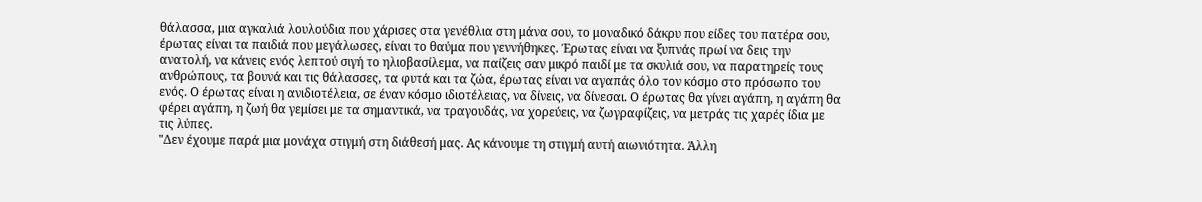θάλασσα, μια αγκαλιά λουλούδια που χάρισες στα γενέθλια στη μάνα σου, το μοναδικό δάκρυ που είδες του πατέρα σου, έρωτας είναι τα παιδιά που μεγάλωσες, είναι το θαύμα που γεννήθηκες. Έρωτας είναι να ξυπνάς πρωί να δεις την ανατολή, να κάνεις ενός λεπτού σιγή το ηλιοβασίλεμα, να παίζεις σαν μικρό παιδί με τα σκυλιά σου, να παρατηρείς τους ανθρώπους, τα βουνά και τις θάλασσες, τα φυτά και τα ζώα, έρωτας είναι να αγαπάς όλο τον κόσμο στο πρόσωπο του ενός. Ο έρωτας είναι η ανιδιοτέλεια, σε έναν κόσμο ιδιοτέλειας, να δίνεις, να δίνεσαι. Ο έρωτας θα γίνει αγάπη, η αγάπη θα φέρει αγάπη, η ζωή θα γεμίσει με τα σημαντικά, να τραγουδάς, να χορεύεις, να ζωγραφίζεις, να μετράς τις χαρές ίδια με τις λύπες.
"Δεν έχουμε παρά μια μονάχα στιγμή στη διάθεσή μας. Ας κάνουμε τη στιγμή αυτή αιωνιότητα. Άλλη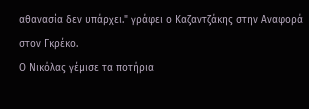αθανασία δεν υπάρχει." γράφει ο Καζαντζάκης στην Αναφορά στον Γκρέκο.
Ο Νικόλας γέμισε τα ποτήρια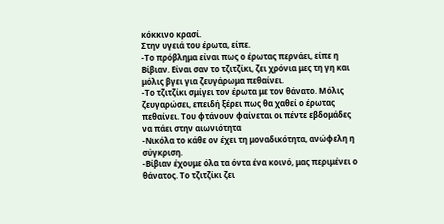κόκκινο κρασί.
Στην υγειά του έρωτα, είπε.
-Το πρόβλημα είναι πως ο έρωτας περνάει, είπε η Βίβιαν. Είναι σαν το τζιτζίκι, ζει χρόνια μες τη γη και μόλις βγει για ζευγάρωμα πεθαίνει.
-Το τζιτζίκι σμίγει τον έρωτα με τον θάνατο. Μόλις ζευγαρώσει, επειδή ξέρει πως θα χαθεί ο έρωτας πεθαίνει. Του φτάνουν φαίνεται οι πέντε εβδομάδες να πάει στην αιωνιότητα
-Νικόλα το κάθε ον έχει τη μοναδικότητα, ανώφελη η σύγκριση.
-Βίβιαν έχουμε όλα τα όντα ένα κοινό, μας περιμένει ο θάνατος. Το τζιτζίκι ζει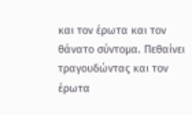και τον έρωτα και τον θάνατο σύντομα. Πεθαίνει τραγουδώντας και τον έρωτα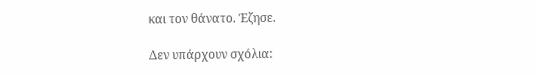και τον θάνατο. Έζησε.

Δεν υπάρχουν σχόλια: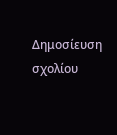Δημοσίευση σχολίου